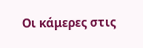Οι κάμερες στις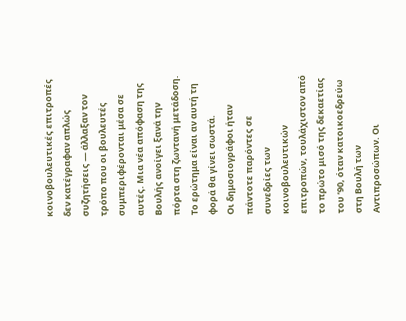κοινοβουλευτικές επιτροπές δεν κατέγραφαν απλώς συζητήσεις — άλλαξαν τον τρόπο που οι βουλευτές συμπεριφέρονται μέσα σε αυτές. Μια νέα απόφαση της Βουλής ανοίγει ξανά την πόρτα στη ζωντανή μετάδοση. Το ερώτημα είναι αν αυτή τη φορά θα γίνει σωστά.
Οι δημοσιογράφοι ήταν πάντοτε παρόντες σε συνεδρίες των κοινοβουλευτικών επιτροπών, τουλάχιστον από το πρώτο μισό της δεκαετίας του ’90, όταν κατοικοεδρεύω στη Βουλή των Αντιπροσώπων. Οι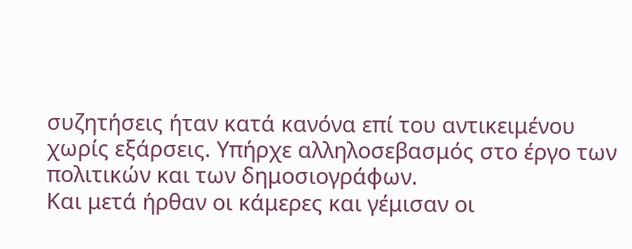συζητήσεις ήταν κατά κανόνα επί του αντικειμένου χωρίς εξάρσεις. Υπήρχε αλληλοσεβασμός στο έργο των πολιτικών και των δημοσιογράφων.
Και μετά ήρθαν οι κάμερες και γέμισαν οι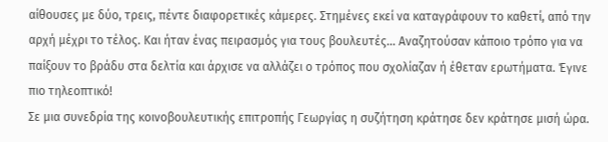αίθουσες με δύο, τρεις, πέντε διαφορετικές κάμερες. Στημένες εκεί να καταγράφουν το καθετί, από την αρχή μέχρι το τέλος. Και ήταν ένας πειρασμός για τους βουλευτές… Αναζητούσαν κάποιο τρόπο για να παίξουν το βράδυ στα δελτία και άρχισε να αλλάζει ο τρόπος που σχολίαζαν ή έθεταν ερωτήματα. Έγινε πιο τηλεοπτικό!
Σε μια συνεδρία της κοινοβουλευτικής επιτροπής Γεωργίας η συζήτηση κράτησε δεν κράτησε μισή ώρα.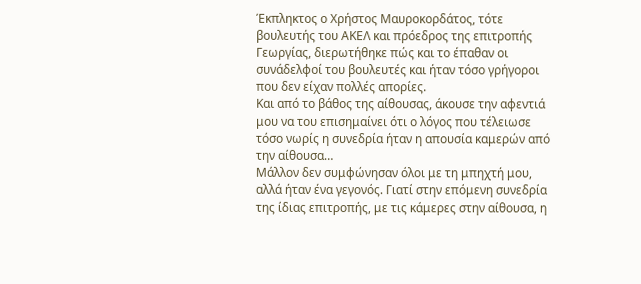Έκπληκτος ο Χρήστος Μαυροκορδάτος, τότε βουλευτής του ΑΚΕΛ και πρόεδρος της επιτροπής Γεωργίας, διερωτήθηκε πώς και το έπαθαν οι συνάδελφοί του βουλευτές και ήταν τόσο γρήγοροι που δεν είχαν πολλές απορίες.
Και από το βάθος της αίθουσας, άκουσε την αφεντιά μου να του επισημαίνει ότι ο λόγος που τέλειωσε τόσο νωρίς η συνεδρία ήταν η απουσία καμερών από την αίθουσα…
Μάλλον δεν συμφώνησαν όλοι με τη μπηχτή μου, αλλά ήταν ένα γεγονός. Γιατί στην επόμενη συνεδρία της ίδιας επιτροπής, με τις κάμερες στην αίθουσα, η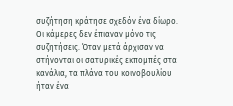συζήτηση κράτησε σχεδόν ένα δίωρο.
Οι κάμερες δεν έπιαναν μόνο τις συζητήσεις. Όταν μετά άρχισαν να στήνονται οι σατυρικές εκπομπές στα κανάλια, τα πλάνα του κοινοβουλίου ήταν ένα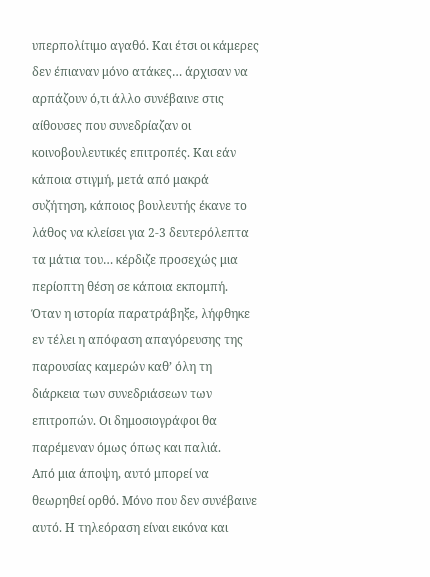υπερπολίτιμο αγαθό. Και έτσι οι κάμερες δεν έπιαναν μόνο ατάκες… άρχισαν να αρπάζουν ό,τι άλλο συνέβαινε στις αίθουσες που συνεδρίαζαν οι κοινοβουλευτικές επιτροπές. Και εάν κάποια στιγμή, μετά από μακρά συζήτηση, κάποιος βουλευτής έκανε το λάθος να κλείσει για 2-3 δευτερόλεπτα τα μάτια του… κέρδιζε προσεχώς μια περίοπτη θέση σε κάποια εκπομπή.
Όταν η ιστορία παρατράβηξε, λήφθηκε εν τέλει η απόφαση απαγόρευσης της παρουσίας καμερών καθ’ όλη τη διάρκεια των συνεδριάσεων των επιτροπών. Οι δημοσιογράφοι θα παρέμεναν όμως όπως και παλιά.
Από μια άποψη, αυτό μπορεί να θεωρηθεί ορθό. Μόνο που δεν συνέβαινε αυτό. Η τηλεόραση είναι εικόνα και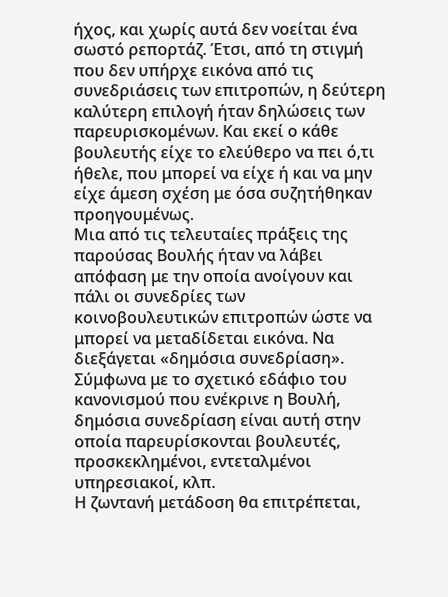ήχος, και χωρίς αυτά δεν νοείται ένα σωστό ρεπορτάζ. Έτσι, από τη στιγμή που δεν υπήρχε εικόνα από τις συνεδριάσεις των επιτροπών, η δεύτερη καλύτερη επιλογή ήταν δηλώσεις των παρευρισκομένων. Και εκεί ο κάθε βουλευτής είχε το ελεύθερο να πει ό,τι ήθελε, που μπορεί να είχε ή και να μην είχε άμεση σχέση με όσα συζητήθηκαν προηγουμένως.
Μια από τις τελευταίες πράξεις της παρούσας Βουλής ήταν να λάβει απόφαση με την οποία ανοίγουν και πάλι οι συνεδρίες των κοινοβουλευτικών επιτροπών ώστε να μπορεί να μεταδίδεται εικόνα. Να διεξάγεται «δημόσια συνεδρίαση». Σύμφωνα με το σχετικό εδάφιο του κανονισμού που ενέκρινε η Βουλή, δημόσια συνεδρίαση είναι αυτή στην οποία παρευρίσκονται βουλευτές, προσκεκλημένοι, εντεταλμένοι υπηρεσιακοί, κλπ.
Η ζωντανή μετάδοση θα επιτρέπεται,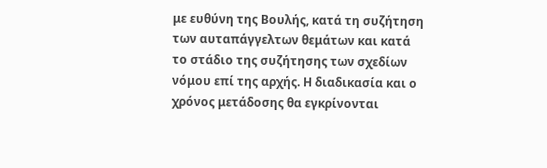με ευθύνη της Βουλής, κατά τη συζήτηση των αυταπάγγελτων θεμάτων και κατά το στάδιο της συζήτησης των σχεδίων νόμου επί της αρχής. Η διαδικασία και ο χρόνος μετάδοσης θα εγκρίνονται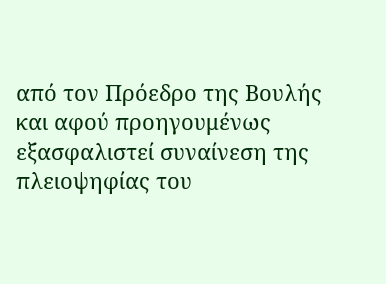από τον Πρόεδρο της Βουλής και αφού προηγουμένως εξασφαλιστεί συναίνεση της πλειοψηφίας του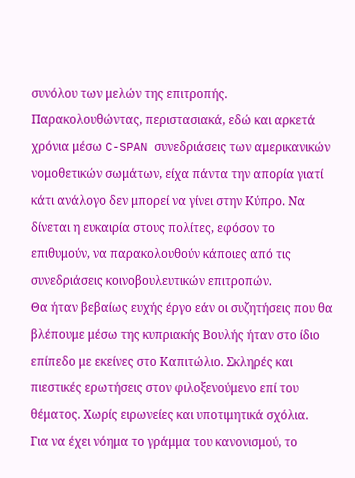συνόλου των μελών της επιτροπής.
Παρακολουθώντας, περιστασιακά, εδώ και αρκετά χρόνια μέσω C-SPAN συνεδριάσεις των αμερικανικών νομοθετικών σωμάτων, είχα πάντα την απορία γιατί κάτι ανάλογο δεν μπορεί να γίνει στην Κύπρο. Να δίνεται η ευκαιρία στους πολίτες, εφόσον το επιθυμούν, να παρακολουθούν κάποιες από τις συνεδριάσεις κοινοβουλευτικών επιτροπών.
Θα ήταν βεβαίως ευχής έργο εάν οι συζητήσεις που θα βλέπουμε μέσω της κυπριακής Βουλής ήταν στο ίδιο επίπεδο με εκείνες στο Καπιτώλιο. Σκληρές και πιεστικές ερωτήσεις στον φιλοξενούμενο επί του θέματος. Χωρίς ειρωνείες και υποτιμητικά σχόλια.
Για να έχει νόημα το γράμμα του κανονισμού, το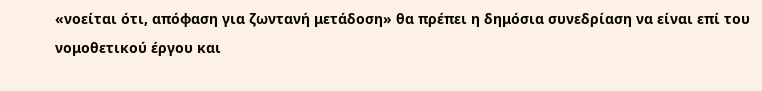«νοείται ότι, απόφαση για ζωντανή μετάδοση» θα πρέπει η δημόσια συνεδρίαση να είναι επί του νομοθετικού έργου και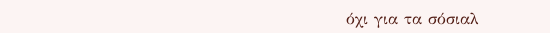όχι για τα σόσιαλ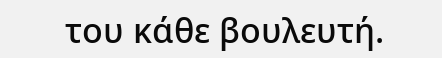του κάθε βουλευτή.